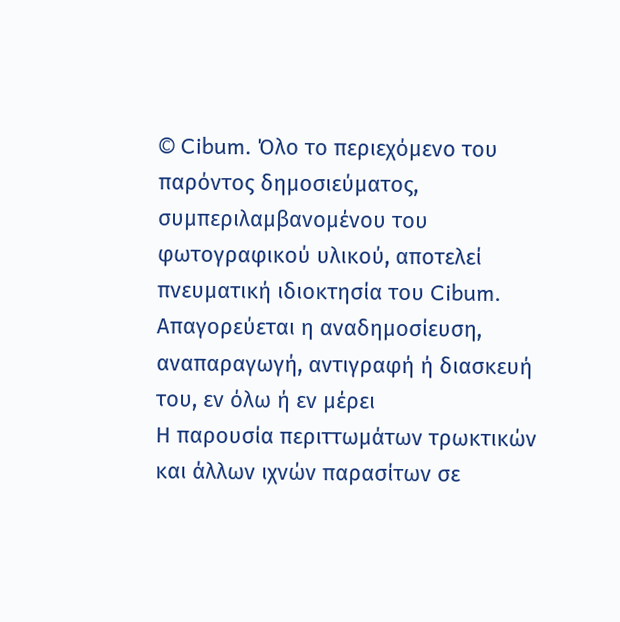© Cibum. Όλο το περιεχόμενο του παρόντος δημοσιεύματος, συμπεριλαμβανομένου του φωτογραφικού υλικού, αποτελεί πνευματική ιδιοκτησία του Cibum. Απαγορεύεται η αναδημοσίευση, αναπαραγωγή, αντιγραφή ή διασκευή του, εν όλω ή εν μέρει
Η παρουσία περιττωμάτων τρωκτικών και άλλων ιχνών παρασίτων σε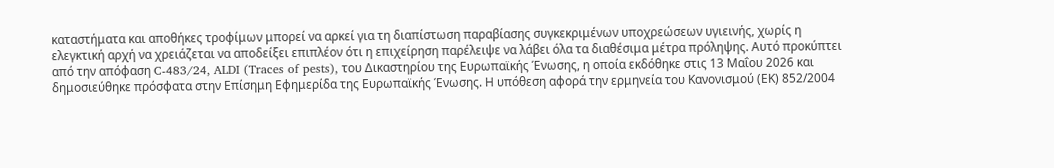καταστήματα και αποθήκες τροφίμων μπορεί να αρκεί για τη διαπίστωση παραβίασης συγκεκριμένων υποχρεώσεων υγιεινής, χωρίς η ελεγκτική αρχή να χρειάζεται να αποδείξει επιπλέον ότι η επιχείρηση παρέλειψε να λάβει όλα τα διαθέσιμα μέτρα πρόληψης. Αυτό προκύπτει από την απόφαση C-483/24, ALDI (Traces of pests), του Δικαστηρίου της Ευρωπαϊκής Ένωσης, η οποία εκδόθηκε στις 13 Μαΐου 2026 και δημοσιεύθηκε πρόσφατα στην Επίσημη Εφημερίδα της Ευρωπαϊκής Ένωσης. Η υπόθεση αφορά την ερμηνεία του Κανονισμού (ΕΚ) 852/2004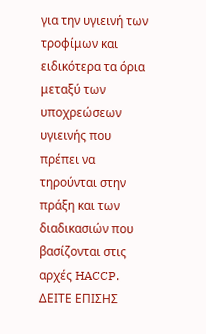για την υγιεινή των τροφίμων και ειδικότερα τα όρια μεταξύ των υποχρεώσεων υγιεινής που πρέπει να τηρούνται στην πράξη και των διαδικασιών που βασίζονται στις αρχές HACCP.
ΔΕΙΤΕ ΕΠΙΣΗΣ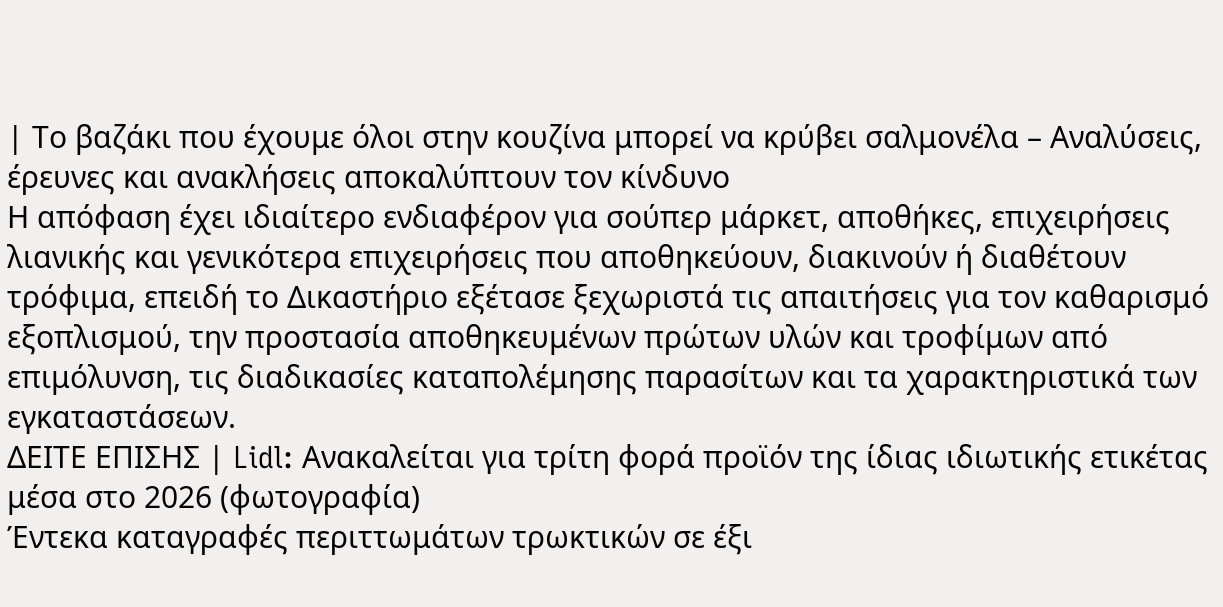| Το βαζάκι που έχουμε όλοι στην κουζίνα μπορεί να κρύβει σαλμονέλα – Αναλύσεις, έρευνες και ανακλήσεις αποκαλύπτουν τον κίνδυνο
Η απόφαση έχει ιδιαίτερο ενδιαφέρον για σούπερ μάρκετ, αποθήκες, επιχειρήσεις λιανικής και γενικότερα επιχειρήσεις που αποθηκεύουν, διακινούν ή διαθέτουν τρόφιμα, επειδή το Δικαστήριο εξέτασε ξεχωριστά τις απαιτήσεις για τον καθαρισμό εξοπλισμού, την προστασία αποθηκευμένων πρώτων υλών και τροφίμων από επιμόλυνση, τις διαδικασίες καταπολέμησης παρασίτων και τα χαρακτηριστικά των εγκαταστάσεων.
ΔΕΙΤΕ ΕΠΙΣΗΣ | Lidl: Ανακαλείται για τρίτη φορά προϊόν της ίδιας ιδιωτικής ετικέτας μέσα στο 2026 (φωτογραφία)
Έντεκα καταγραφές περιττωμάτων τρωκτικών σε έξι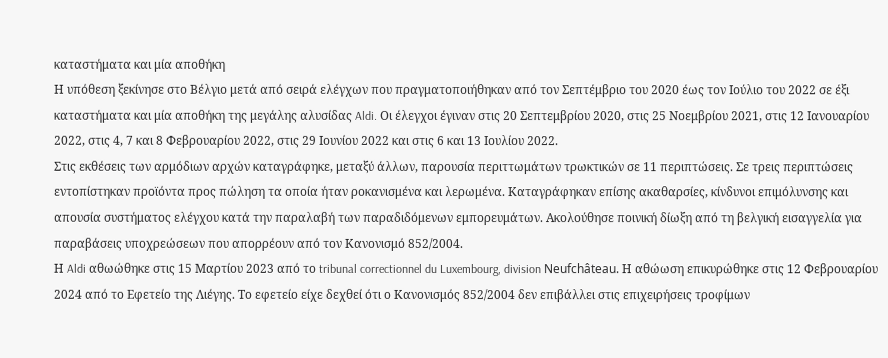καταστήματα και μία αποθήκη
Η υπόθεση ξεκίνησε στο Βέλγιο μετά από σειρά ελέγχων που πραγματοποιήθηκαν από τον Σεπτέμβριο του 2020 έως τον Ιούλιο του 2022 σε έξι καταστήματα και μία αποθήκη της μεγάλης αλυσίδας Aldi. Οι έλεγχοι έγιναν στις 20 Σεπτεμβρίου 2020, στις 25 Νοεμβρίου 2021, στις 12 Ιανουαρίου 2022, στις 4, 7 και 8 Φεβρουαρίου 2022, στις 29 Ιουνίου 2022 και στις 6 και 13 Ιουλίου 2022.
Στις εκθέσεις των αρμόδιων αρχών καταγράφηκε, μεταξύ άλλων, παρουσία περιττωμάτων τρωκτικών σε 11 περιπτώσεις. Σε τρεις περιπτώσεις εντοπίστηκαν προϊόντα προς πώληση τα οποία ήταν ροκανισμένα και λερωμένα. Καταγράφηκαν επίσης ακαθαρσίες, κίνδυνοι επιμόλυνσης και απουσία συστήματος ελέγχου κατά την παραλαβή των παραδιδόμενων εμπορευμάτων. Ακολούθησε ποινική δίωξη από τη βελγική εισαγγελία για παραβάσεις υποχρεώσεων που απορρέουν από τον Κανονισμό 852/2004.
Η Aldi αθωώθηκε στις 15 Μαρτίου 2023 από το tribunal correctionnel du Luxembourg, division Neufchâteau. Η αθώωση επικυρώθηκε στις 12 Φεβρουαρίου 2024 από το Εφετείο της Λιέγης. Το εφετείο είχε δεχθεί ότι ο Κανονισμός 852/2004 δεν επιβάλλει στις επιχειρήσεις τροφίμων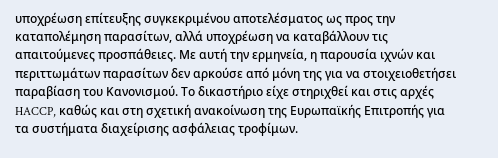υποχρέωση επίτευξης συγκεκριμένου αποτελέσματος ως προς την καταπολέμηση παρασίτων, αλλά υποχρέωση να καταβάλλουν τις απαιτούμενες προσπάθειες. Με αυτή την ερμηνεία, η παρουσία ιχνών και περιττωμάτων παρασίτων δεν αρκούσε από μόνη της για να στοιχειοθετήσει παραβίαση του Κανονισμού. Το δικαστήριο είχε στηριχθεί και στις αρχές HACCP, καθώς και στη σχετική ανακοίνωση της Ευρωπαϊκής Επιτροπής για τα συστήματα διαχείρισης ασφάλειας τροφίμων.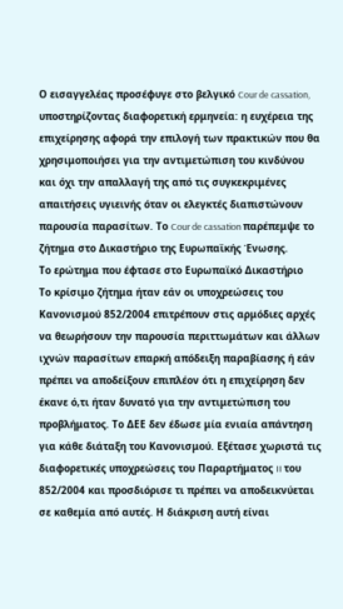Ο εισαγγελέας προσέφυγε στο βελγικό Cour de cassation, υποστηρίζοντας διαφορετική ερμηνεία: η ευχέρεια της επιχείρησης αφορά την επιλογή των πρακτικών που θα χρησιμοποιήσει για την αντιμετώπιση του κινδύνου και όχι την απαλλαγή της από τις συγκεκριμένες απαιτήσεις υγιεινής όταν οι ελεγκτές διαπιστώνουν παρουσία παρασίτων. Το Cour de cassation παρέπεμψε το ζήτημα στο Δικαστήριο της Ευρωπαϊκής Ένωσης.
Το ερώτημα που έφτασε στο Ευρωπαϊκό Δικαστήριο
Το κρίσιμο ζήτημα ήταν εάν οι υποχρεώσεις του Κανονισμού 852/2004 επιτρέπουν στις αρμόδιες αρχές να θεωρήσουν την παρουσία περιττωμάτων και άλλων ιχνών παρασίτων επαρκή απόδειξη παραβίασης ή εάν πρέπει να αποδείξουν επιπλέον ότι η επιχείρηση δεν έκανε ό,τι ήταν δυνατό για την αντιμετώπιση του προβλήματος. Το ΔΕΕ δεν έδωσε μία ενιαία απάντηση για κάθε διάταξη του Κανονισμού. Εξέτασε χωριστά τις διαφορετικές υποχρεώσεις του Παραρτήματος II του 852/2004 και προσδιόρισε τι πρέπει να αποδεικνύεται σε καθεμία από αυτές. Η διάκριση αυτή είναι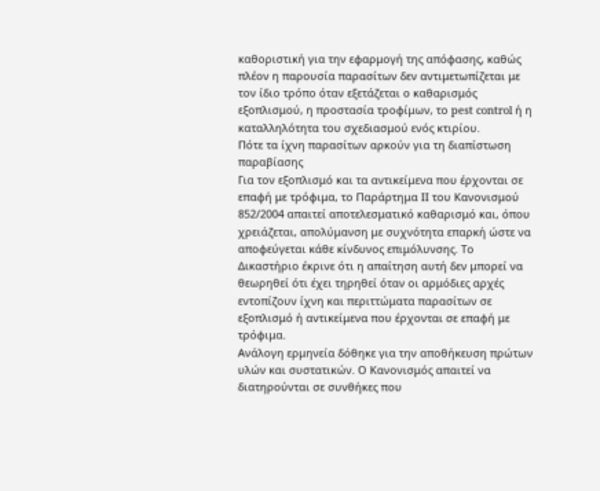καθοριστική για την εφαρμογή της απόφασης, καθώς πλέον η παρουσία παρασίτων δεν αντιμετωπίζεται με τον ίδιο τρόπο όταν εξετάζεται ο καθαρισμός εξοπλισμού, η προστασία τροφίμων, το pest control ή η καταλληλότητα του σχεδιασμού ενός κτιρίου.
Πότε τα ίχνη παρασίτων αρκούν για τη διαπίστωση παραβίασης
Για τον εξοπλισμό και τα αντικείμενα που έρχονται σε επαφή με τρόφιμα, το Παράρτημα II του Κανονισμού 852/2004 απαιτεί αποτελεσματικό καθαρισμό και, όπου χρειάζεται, απολύμανση με συχνότητα επαρκή ώστε να αποφεύγεται κάθε κίνδυνος επιμόλυνσης. Το Δικαστήριο έκρινε ότι η απαίτηση αυτή δεν μπορεί να θεωρηθεί ότι έχει τηρηθεί όταν οι αρμόδιες αρχές εντοπίζουν ίχνη και περιττώματα παρασίτων σε εξοπλισμό ή αντικείμενα που έρχονται σε επαφή με τρόφιμα.
Ανάλογη ερμηνεία δόθηκε για την αποθήκευση πρώτων υλών και συστατικών. Ο Κανονισμός απαιτεί να διατηρούνται σε συνθήκες που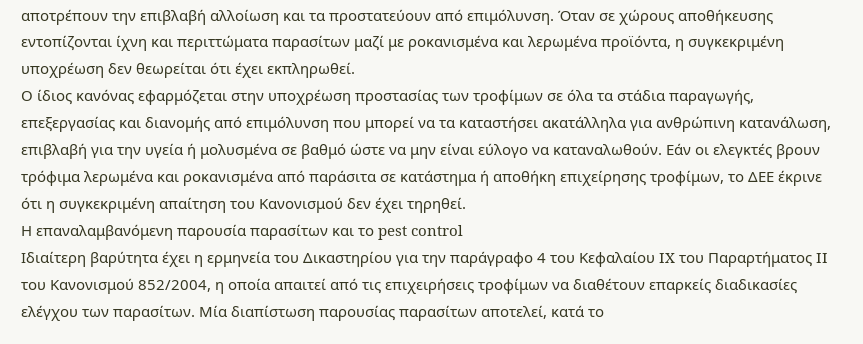αποτρέπουν την επιβλαβή αλλοίωση και τα προστατεύουν από επιμόλυνση. Όταν σε χώρους αποθήκευσης εντοπίζονται ίχνη και περιττώματα παρασίτων μαζί με ροκανισμένα και λερωμένα προϊόντα, η συγκεκριμένη υποχρέωση δεν θεωρείται ότι έχει εκπληρωθεί.
Ο ίδιος κανόνας εφαρμόζεται στην υποχρέωση προστασίας των τροφίμων σε όλα τα στάδια παραγωγής, επεξεργασίας και διανομής από επιμόλυνση που μπορεί να τα καταστήσει ακατάλληλα για ανθρώπινη κατανάλωση, επιβλαβή για την υγεία ή μολυσμένα σε βαθμό ώστε να μην είναι εύλογο να καταναλωθούν. Εάν οι ελεγκτές βρουν τρόφιμα λερωμένα και ροκανισμένα από παράσιτα σε κατάστημα ή αποθήκη επιχείρησης τροφίμων, το ΔΕΕ έκρινε ότι η συγκεκριμένη απαίτηση του Κανονισμού δεν έχει τηρηθεί.
Η επαναλαμβανόμενη παρουσία παρασίτων και το pest control
Ιδιαίτερη βαρύτητα έχει η ερμηνεία του Δικαστηρίου για την παράγραφο 4 του Κεφαλαίου IX του Παραρτήματος II του Κανονισμού 852/2004, η οποία απαιτεί από τις επιχειρήσεις τροφίμων να διαθέτουν επαρκείς διαδικασίες ελέγχου των παρασίτων. Μία διαπίστωση παρουσίας παρασίτων αποτελεί, κατά το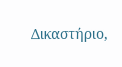Δικαστήριο,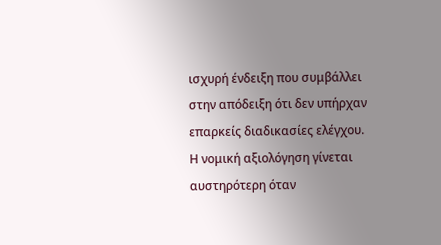ισχυρή ένδειξη που συμβάλλει στην απόδειξη ότι δεν υπήρχαν επαρκείς διαδικασίες ελέγχου.
Η νομική αξιολόγηση γίνεται αυστηρότερη όταν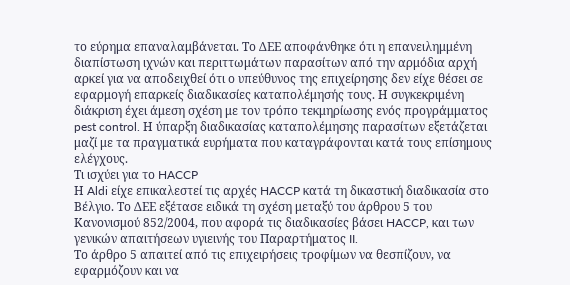το εύρημα επαναλαμβάνεται. Το ΔΕΕ αποφάνθηκε ότι η επανειλημμένη διαπίστωση ιχνών και περιττωμάτων παρασίτων από την αρμόδια αρχή αρκεί για να αποδειχθεί ότι ο υπεύθυνος της επιχείρησης δεν είχε θέσει σε εφαρμογή επαρκείς διαδικασίες καταπολέμησής τους. Η συγκεκριμένη διάκριση έχει άμεση σχέση με τον τρόπο τεκμηρίωσης ενός προγράμματος pest control. Η ύπαρξη διαδικασίας καταπολέμησης παρασίτων εξετάζεται μαζί με τα πραγματικά ευρήματα που καταγράφονται κατά τους επίσημους ελέγχους.
Τι ισχύει για το HACCP
Η Aldi είχε επικαλεστεί τις αρχές HACCP κατά τη δικαστική διαδικασία στο Βέλγιο. Το ΔΕΕ εξέτασε ειδικά τη σχέση μεταξύ του άρθρου 5 του Κανονισμού 852/2004, που αφορά τις διαδικασίες βάσει HACCP, και των γενικών απαιτήσεων υγιεινής του Παραρτήματος II.
Το άρθρο 5 απαιτεί από τις επιχειρήσεις τροφίμων να θεσπίζουν, να εφαρμόζουν και να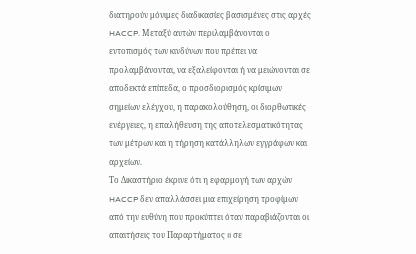διατηρούν μόνιμες διαδικασίες βασισμένες στις αρχές HACCP. Μεταξύ αυτών περιλαμβάνονται ο εντοπισμός των κινδύνων που πρέπει να προλαμβάνονται, να εξαλείφονται ή να μειώνονται σε αποδεκτά επίπεδα, ο προσδιορισμός κρίσιμων σημείων ελέγχου, η παρακολούθηση, οι διορθωτικές ενέργειες, η επαλήθευση της αποτελεσματικότητας των μέτρων και η τήρηση κατάλληλων εγγράφων και αρχείων.
Το Δικαστήριο έκρινε ότι η εφαρμογή των αρχών HACCP δεν απαλλάσσει μια επιχείρηση τροφίμων από την ευθύνη που προκύπτει όταν παραβιάζονται οι απαιτήσεις του Παραρτήματος II σε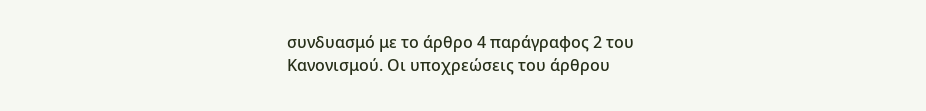συνδυασμό με το άρθρο 4 παράγραφος 2 του Κανονισμού. Οι υποχρεώσεις του άρθρου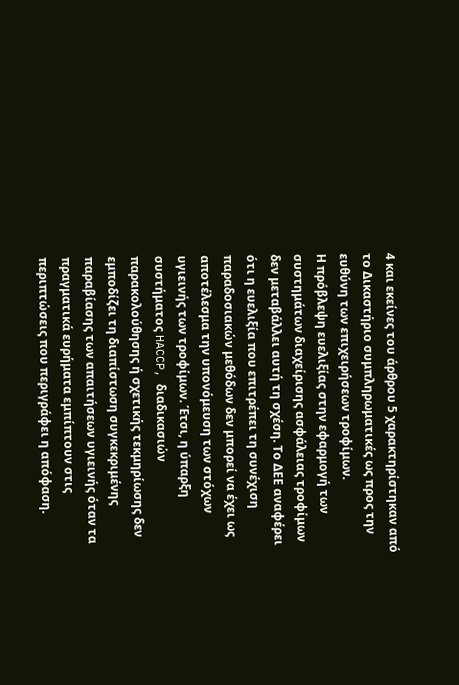4 και εκείνες του άρθρου 5 χαρακτηρίστηκαν από το Δικαστήριο συμπληρωματικές ως προς την ευθύνη των επιχειρήσεων τροφίμων.
Η πρόβλεψη ευελιξίας στην εφαρμογή των συστημάτων διαχείρισης ασφάλειας τροφίμων δεν μεταβάλλει αυτή τη σχέση. Το ΔΕΕ αναφέρει ότι η ευελιξία που επιτρέπει τη συνέχιση παραδοσιακών μεθόδων δεν μπορεί να έχει ως αποτέλεσμα την υπονόμευση των στόχων υγιεινής των τροφίμων. Έτσι, η ύπαρξη συστήματος HACCP, διαδικασιών παρακολούθησης ή σχετικής τεκμηρίωσης δεν εμποδίζει τη διαπίστωση συγκεκριμένης παραβίασης των απαιτήσεων υγιεινής όταν τα πραγματικά ευρήματα εμπίπτουν στις περιπτώσεις που περιγράφει η απόφαση.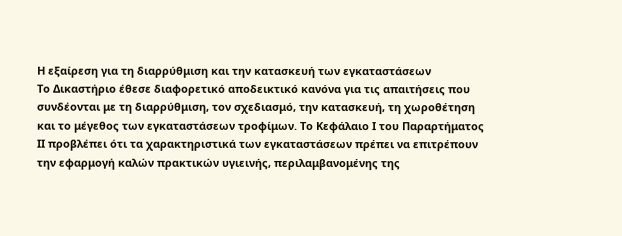Η εξαίρεση για τη διαρρύθμιση και την κατασκευή των εγκαταστάσεων
Το Δικαστήριο έθεσε διαφορετικό αποδεικτικό κανόνα για τις απαιτήσεις που συνδέονται με τη διαρρύθμιση, τον σχεδιασμό, την κατασκευή, τη χωροθέτηση και το μέγεθος των εγκαταστάσεων τροφίμων. Το Κεφάλαιο I του Παραρτήματος II προβλέπει ότι τα χαρακτηριστικά των εγκαταστάσεων πρέπει να επιτρέπουν την εφαρμογή καλών πρακτικών υγιεινής, περιλαμβανομένης της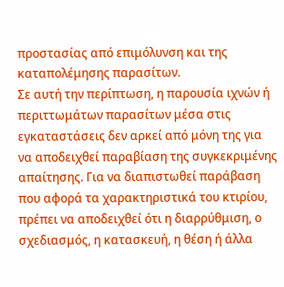προστασίας από επιμόλυνση και της καταπολέμησης παρασίτων.
Σε αυτή την περίπτωση, η παρουσία ιχνών ή περιττωμάτων παρασίτων μέσα στις εγκαταστάσεις δεν αρκεί από μόνη της για να αποδειχθεί παραβίαση της συγκεκριμένης απαίτησης. Για να διαπιστωθεί παράβαση που αφορά τα χαρακτηριστικά του κτιρίου, πρέπει να αποδειχθεί ότι η διαρρύθμιση, ο σχεδιασμός, η κατασκευή, η θέση ή άλλα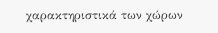χαρακτηριστικά των χώρων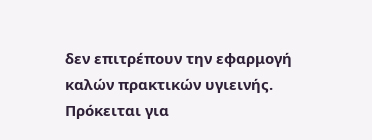δεν επιτρέπουν την εφαρμογή καλών πρακτικών υγιεινής. Πρόκειται για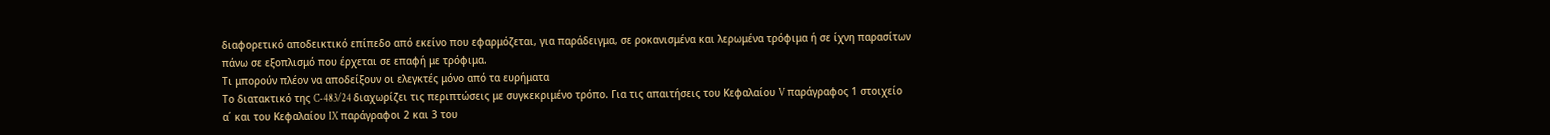διαφορετικό αποδεικτικό επίπεδο από εκείνο που εφαρμόζεται, για παράδειγμα, σε ροκανισμένα και λερωμένα τρόφιμα ή σε ίχνη παρασίτων πάνω σε εξοπλισμό που έρχεται σε επαφή με τρόφιμα.
Τι μπορούν πλέον να αποδείξουν οι ελεγκτές μόνο από τα ευρήματα
Το διατακτικό της C-483/24 διαχωρίζει τις περιπτώσεις με συγκεκριμένο τρόπο. Για τις απαιτήσεις του Κεφαλαίου V παράγραφος 1 στοιχείο α΄ και του Κεφαλαίου IX παράγραφοι 2 και 3 του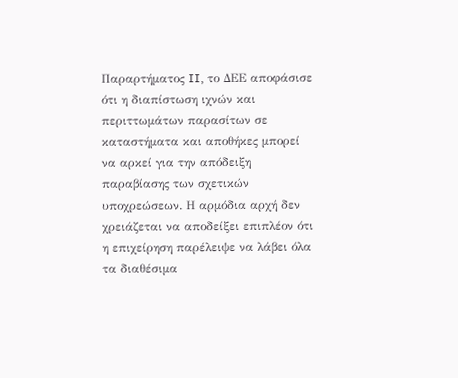Παραρτήματος II, το ΔΕΕ αποφάσισε ότι η διαπίστωση ιχνών και περιττωμάτων παρασίτων σε καταστήματα και αποθήκες μπορεί να αρκεί για την απόδειξη παραβίασης των σχετικών υποχρεώσεων. Η αρμόδια αρχή δεν χρειάζεται να αποδείξει επιπλέον ότι η επιχείρηση παρέλειψε να λάβει όλα τα διαθέσιμα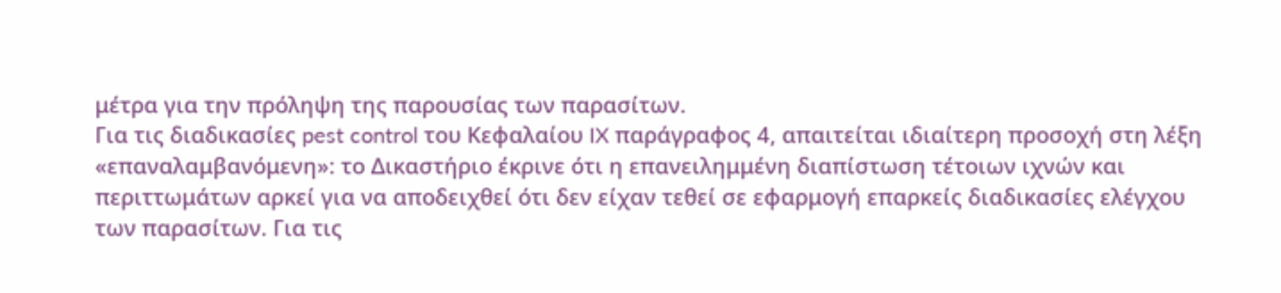μέτρα για την πρόληψη της παρουσίας των παρασίτων.
Για τις διαδικασίες pest control του Κεφαλαίου IX παράγραφος 4, απαιτείται ιδιαίτερη προσοχή στη λέξη «επαναλαμβανόμενη»: το Δικαστήριο έκρινε ότι η επανειλημμένη διαπίστωση τέτοιων ιχνών και περιττωμάτων αρκεί για να αποδειχθεί ότι δεν είχαν τεθεί σε εφαρμογή επαρκείς διαδικασίες ελέγχου των παρασίτων. Για τις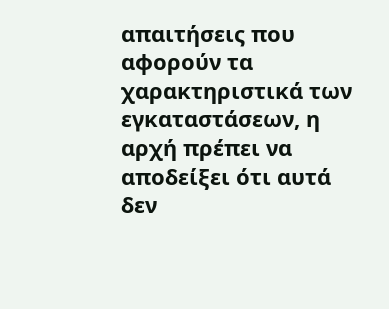απαιτήσεις που αφορούν τα χαρακτηριστικά των εγκαταστάσεων, η αρχή πρέπει να αποδείξει ότι αυτά δεν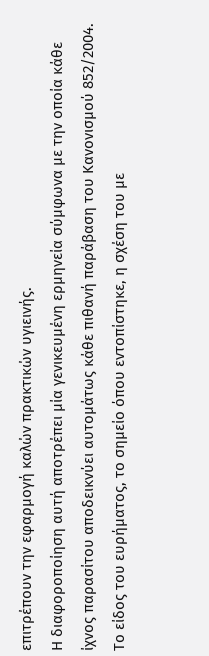επιτρέπουν την εφαρμογή καλών πρακτικών υγιεινής.
Η διαφοροποίηση αυτή αποτρέπει μία γενικευμένη ερμηνεία σύμφωνα με την οποία κάθε ίχνος παρασίτου αποδεικνύει αυτομάτως κάθε πιθανή παράβαση του Κανονισμού 852/2004. Το είδος του ευρήματος, το σημείο όπου εντοπίστηκε, η σχέση του με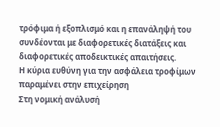τρόφιμα ή εξοπλισμό και η επανάληψή του συνδέονται με διαφορετικές διατάξεις και διαφορετικές αποδεικτικές απαιτήσεις.
Η κύρια ευθύνη για την ασφάλεια τροφίμων παραμένει στην επιχείρηση
Στη νομική ανάλυσή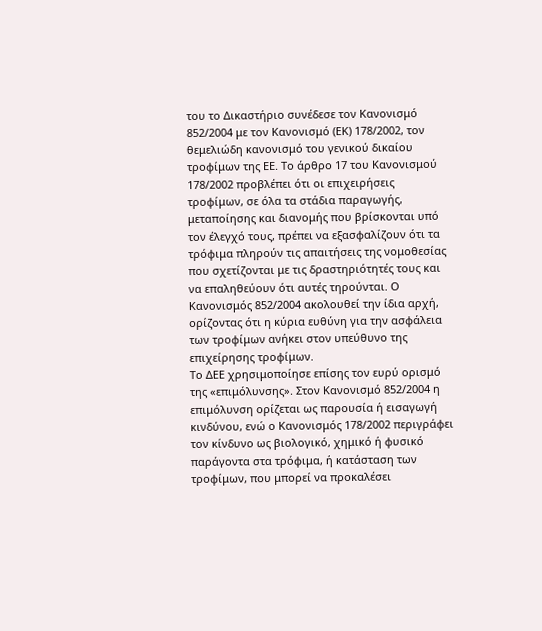του το Δικαστήριο συνέδεσε τον Κανονισμό 852/2004 με τον Κανονισμό (ΕΚ) 178/2002, τον θεμελιώδη κανονισμό του γενικού δικαίου τροφίμων της ΕΕ. Το άρθρο 17 του Κανονισμού 178/2002 προβλέπει ότι οι επιχειρήσεις τροφίμων, σε όλα τα στάδια παραγωγής, μεταποίησης και διανομής που βρίσκονται υπό τον έλεγχό τους, πρέπει να εξασφαλίζουν ότι τα τρόφιμα πληρούν τις απαιτήσεις της νομοθεσίας που σχετίζονται με τις δραστηριότητές τους και να επαληθεύουν ότι αυτές τηρούνται. Ο Κανονισμός 852/2004 ακολουθεί την ίδια αρχή, ορίζοντας ότι η κύρια ευθύνη για την ασφάλεια των τροφίμων ανήκει στον υπεύθυνο της επιχείρησης τροφίμων.
Το ΔΕΕ χρησιμοποίησε επίσης τον ευρύ ορισμό της «επιμόλυνσης». Στον Κανονισμό 852/2004 η επιμόλυνση ορίζεται ως παρουσία ή εισαγωγή κινδύνου, ενώ ο Κανονισμός 178/2002 περιγράφει τον κίνδυνο ως βιολογικό, χημικό ή φυσικό παράγοντα στα τρόφιμα, ή κατάσταση των τροφίμων, που μπορεί να προκαλέσει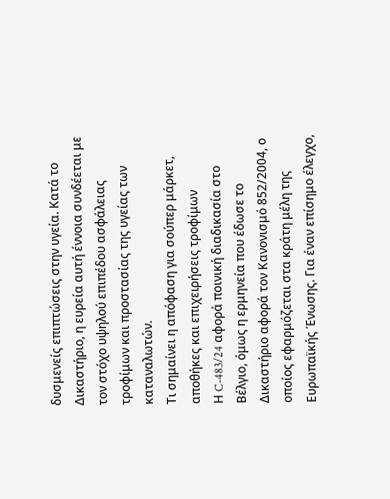δυσμενείς επιπτώσεις στην υγεία. Κατά το Δικαστήριο, η ευρεία αυτή έννοια συνδέεται με τον στόχο υψηλού επιπέδου ασφάλειας τροφίμων και προστασίας της υγείας των καταναλωτών.
Τι σημαίνει η απόφαση για σούπερ μάρκετ, αποθήκες και επιχειρήσεις τροφίμων
Η C-483/24 αφορά ποινική διαδικασία στο Βέλγιο, όμως η ερμηνεία που έδωσε το Δικαστήριο αφορά τον Κανονισμό 852/2004, ο οποίος εφαρμόζεται στα κράτη μέλη της Ευρωπαϊκής Ένωσης. Για έναν επίσημο έλεγχο,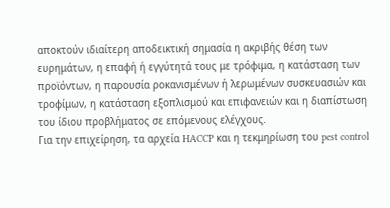αποκτούν ιδιαίτερη αποδεικτική σημασία η ακριβής θέση των ευρημάτων, η επαφή ή εγγύτητά τους με τρόφιμα, η κατάσταση των προϊόντων, η παρουσία ροκανισμένων ή λερωμένων συσκευασιών και τροφίμων, η κατάσταση εξοπλισμού και επιφανειών και η διαπίστωση του ίδιου προβλήματος σε επόμενους ελέγχους.
Για την επιχείρηση, τα αρχεία HACCP και η τεκμηρίωση του pest control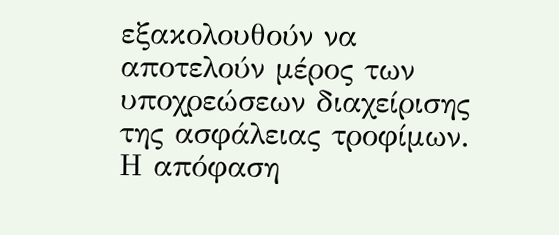εξακολουθούν να αποτελούν μέρος των υποχρεώσεων διαχείρισης της ασφάλειας τροφίμων. Η απόφαση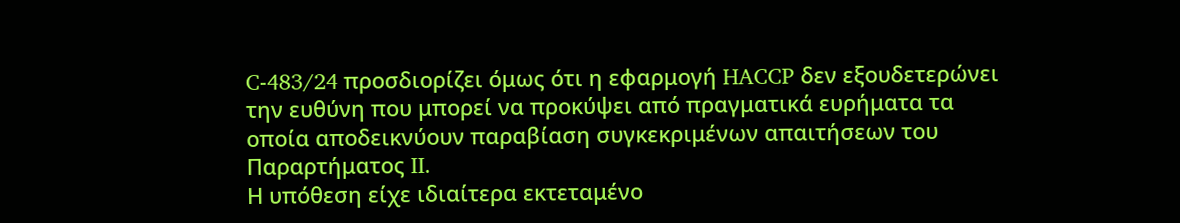C-483/24 προσδιορίζει όμως ότι η εφαρμογή HACCP δεν εξουδετερώνει την ευθύνη που μπορεί να προκύψει από πραγματικά ευρήματα τα οποία αποδεικνύουν παραβίαση συγκεκριμένων απαιτήσεων του Παραρτήματος II.
Η υπόθεση είχε ιδιαίτερα εκτεταμένο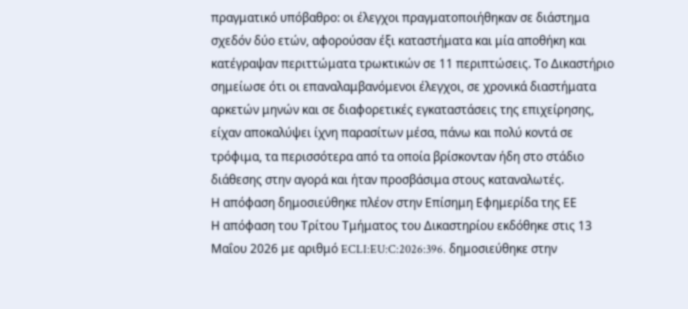πραγματικό υπόβαθρο: οι έλεγχοι πραγματοποιήθηκαν σε διάστημα σχεδόν δύο ετών, αφορούσαν έξι καταστήματα και μία αποθήκη και κατέγραψαν περιττώματα τρωκτικών σε 11 περιπτώσεις. Το Δικαστήριο σημείωσε ότι οι επαναλαμβανόμενοι έλεγχοι, σε χρονικά διαστήματα αρκετών μηνών και σε διαφορετικές εγκαταστάσεις της επιχείρησης, είχαν αποκαλύψει ίχνη παρασίτων μέσα, πάνω και πολύ κοντά σε τρόφιμα, τα περισσότερα από τα οποία βρίσκονταν ήδη στο στάδιο διάθεσης στην αγορά και ήταν προσβάσιμα στους καταναλωτές.
Η απόφαση δημοσιεύθηκε πλέον στην Επίσημη Εφημερίδα της ΕΕ
Η απόφαση του Τρίτου Τμήματος του Δικαστηρίου εκδόθηκε στις 13 Μαΐου 2026 με αριθμό ECLI:EU:C:2026:396. δημοσιεύθηκε στην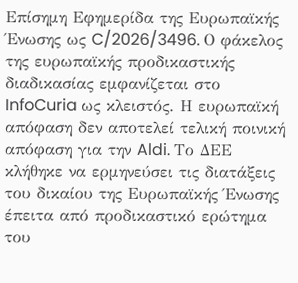Επίσημη Εφημερίδα της Ευρωπαϊκής Ένωσης ως C/2026/3496. Ο φάκελος της ευρωπαϊκής προδικαστικής διαδικασίας εμφανίζεται στο InfoCuria ως κλειστός. Η ευρωπαϊκή απόφαση δεν αποτελεί τελική ποινική απόφαση για την Aldi. Το ΔΕΕ κλήθηκε να ερμηνεύσει τις διατάξεις του δικαίου της Ευρωπαϊκής Ένωσης έπειτα από προδικαστικό ερώτημα του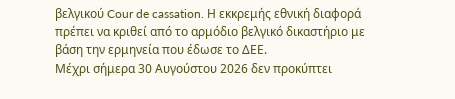βελγικού Cour de cassation. Η εκκρεμής εθνική διαφορά πρέπει να κριθεί από το αρμόδιο βελγικό δικαστήριο με βάση την ερμηνεία που έδωσε το ΔΕΕ.
Μέχρι σήμερα 30 Αυγούστου 2026 δεν προκύπτει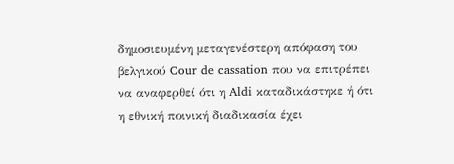δημοσιευμένη μεταγενέστερη απόφαση του βελγικού Cour de cassation που να επιτρέπει να αναφερθεί ότι η Aldi καταδικάστηκε ή ότι η εθνική ποινική διαδικασία έχει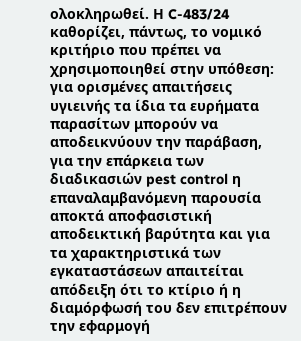ολοκληρωθεί. Η C-483/24 καθορίζει, πάντως, το νομικό κριτήριο που πρέπει να χρησιμοποιηθεί στην υπόθεση: για ορισμένες απαιτήσεις υγιεινής τα ίδια τα ευρήματα παρασίτων μπορούν να αποδεικνύουν την παράβαση, για την επάρκεια των διαδικασιών pest control η επαναλαμβανόμενη παρουσία αποκτά αποφασιστική αποδεικτική βαρύτητα και για τα χαρακτηριστικά των εγκαταστάσεων απαιτείται απόδειξη ότι το κτίριο ή η διαμόρφωσή του δεν επιτρέπουν την εφαρμογή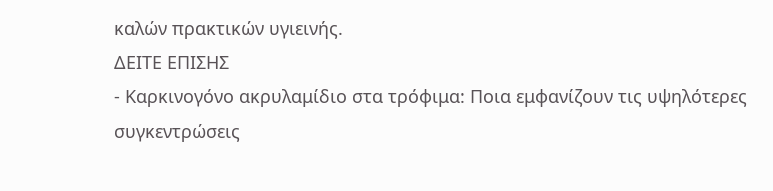καλών πρακτικών υγιεινής.
ΔΕΙΤΕ ΕΠΙΣΗΣ
- Καρκινογόνο ακρυλαμίδιο στα τρόφιμα: Ποια εμφανίζουν τις υψηλότερες συγκεντρώσεις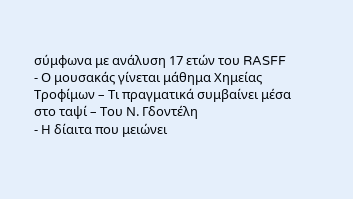σύμφωνα με ανάλυση 17 ετών του RASFF
- Ο μουσακάς γίνεται μάθημα Χημείας Τροφίμων – Τι πραγματικά συμβαίνει μέσα στο ταψί – Του Ν. Γδοντέλη
- Η δίαιτα που μειώνει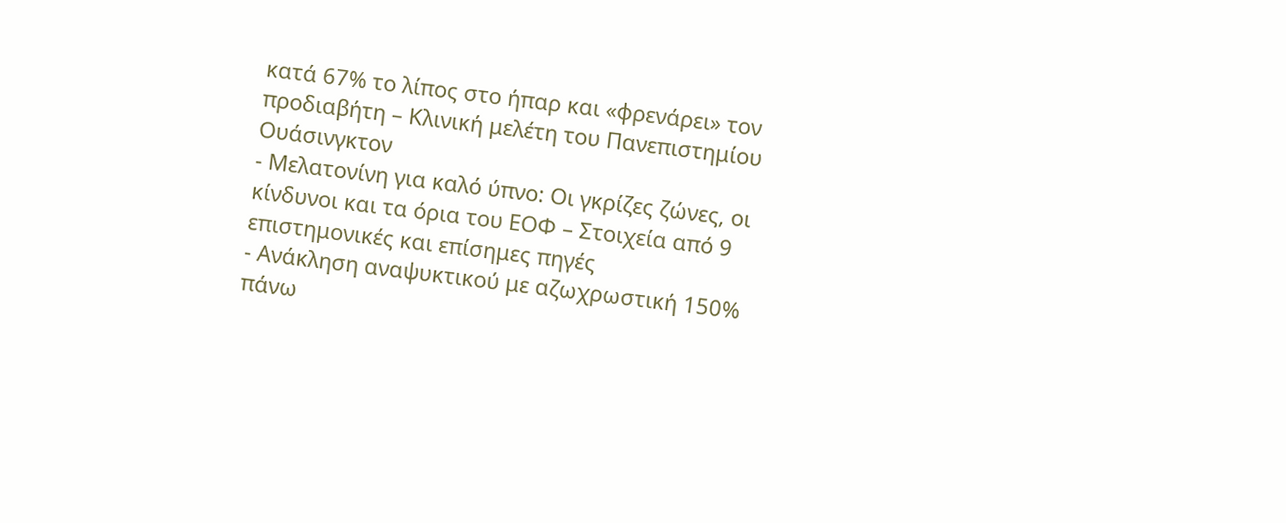κατά 67% το λίπος στο ήπαρ και «φρενάρει» τον προδιαβήτη – Κλινική μελέτη του Πανεπιστημίου Ουάσινγκτον
- Μελατονίνη για καλό ύπνο: Οι γκρίζες ζώνες, οι κίνδυνοι και τα όρια του ΕΟΦ – Στοιχεία από 9 επιστημονικές και επίσημες πηγές
- Ανάκληση αναψυκτικού με αζωχρωστική 150% πάνω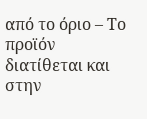από το όριο – Το προϊόν διατίθεται και στην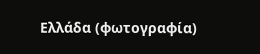Ελλάδα (φωτογραφία)